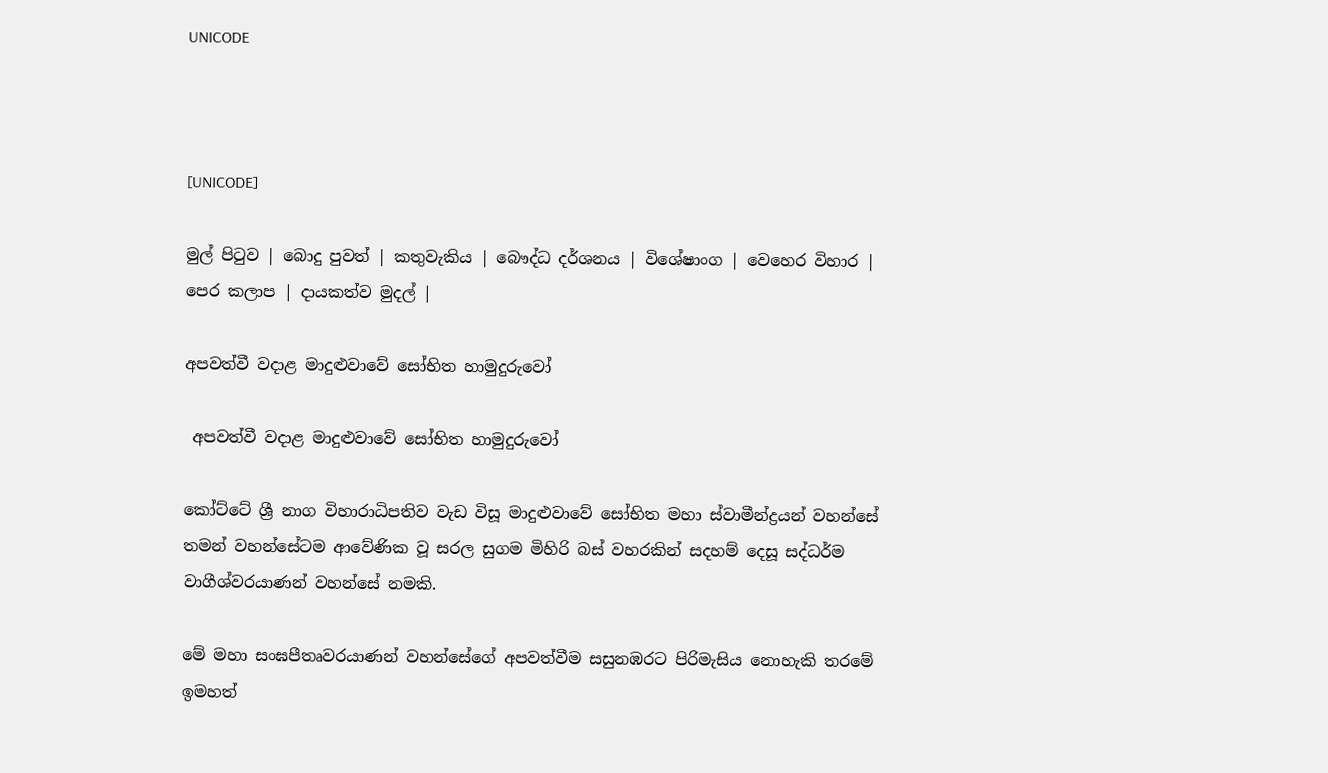UNICODE



[UNICODE]

මුල් පිටුව | බොදු පුවත් | කතුවැකිය | බෞද්ධ දර්ශනය | විශේෂාංග | වෙහෙර විහාර | පෙර කලාප | දායකත්ව මුදල් |

අපවත්වී වදාළ මාදුළුවාවේ සෝභිත හාමුදුරුවෝ

 අපවත්වී වදාළ මාදුළුවාවේ සෝභිත හාමුදුරුවෝ

කෝට්ටේ ශ්‍රී නාග විහාරාධිපතිව වැඩ විසූ මාදුළුවාවේ සෝභිත මහා ස්වාමීන්ද්‍රයන් වහන්සේ තමන් වහන්සේටම ආවේණික වූ සරල සුගම මිහිරි බස් වහරකින් සදහම් දෙසූ සද්ධර්ම වාගීශ්වරයාණන් වහන්සේ නමකි.

මේ මහා සංඝපීතෘවරයාණන් වහන්සේගේ අපවත්වීම සසුනඹරට පිරිමැසිය නොහැකි තරමේ ඉමහත්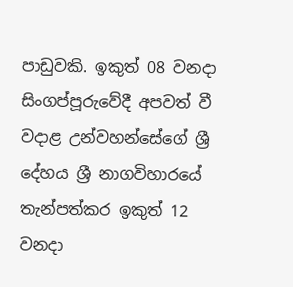පාඩුවකි. ඉකුත් 08 වනදා සිංගප්පූරුවේදී අපවත් වී වදාළ උන්වහන්සේගේ ශ්‍රී දේහය ශ්‍රී නාගවිහාරයේ තැන්පත්කර ඉකුත් 12 වනදා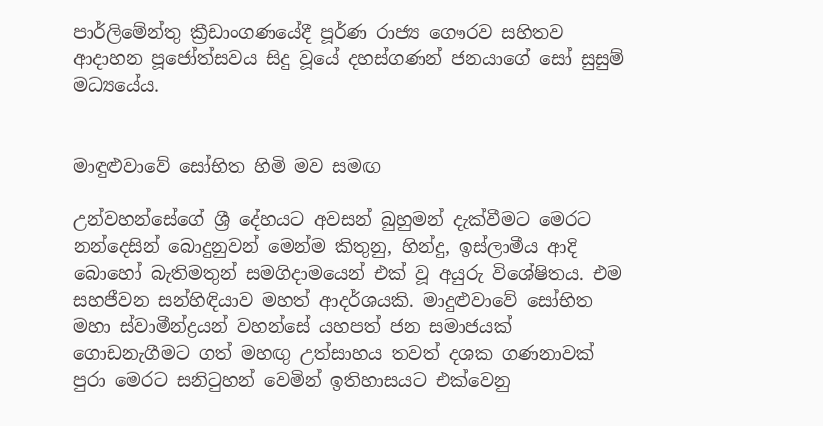පාර්ලිමේන්තු ක්‍රීඩාංගණයේදී පූර්ණ රාජ්‍ය ගෞරව සහිතව ආදාහන පූජෝත්සවය සිදු වූයේ දහස්ගණන් ජනයාගේ සෝ සුසුම් මධ්‍යයේය.


මාඳුළුවාවේ සෝභිත හිමි මව සමඟ

උන්වහන්සේගේ ශ්‍රී දේහයට අවසන් බුහුමන් දැක්වීමට මෙරට නන්දෙසින් බොදුනුවන් මෙන්ම කිතුනු, හින්දු, ඉස්ලාමීය ආදි බොහෝ බැතිමතුන් සමගිදාමයෙන් එක් වූ අයුරු විශේෂිතය. එම සහජීවන සන්හිඳියාව මහත් ආදර්ශයකි. මාදුළුවාවේ සෝභිත මහා ස්වාමීන්ද්‍රයන් වහන්සේ යහපත් ජන සමාජයක් ගොඩනැගීමට ගත් මහඟු උත්සාහය තවත් දශක ගණනාවක් පුරා මෙරට සනිටුහන් වෙමින් ඉතිහාසයට එක්වෙනු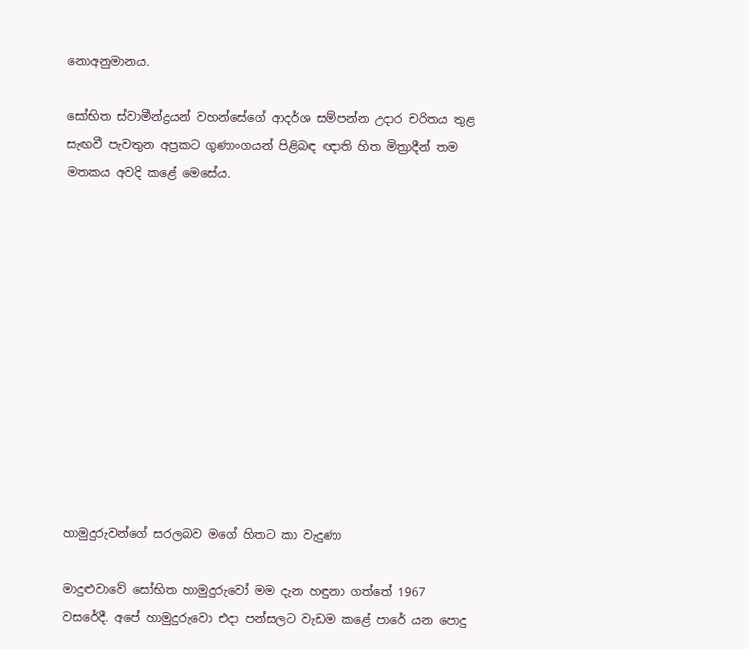නොඅනුමානය.

සෝභිත ස්වාමීන්ද්‍රයන් වහන්සේගේ ආදර්ශ සම්පන්න උදාර චරිතය තුළ සැඟවී පැවතුන අප්‍රකට ගුණාංගයන් පිළිබඳ ඥාති හිත මිත්‍රාදීන් තම මතකය අවදි කළේ මෙසේය.












හාමුදුරුවන්ගේ සරලබව මගේ හිතට කා වැදුණා

මාදුළුවාවේ සෝභිත හාමුදුරුවෝ මම දැන හඳුනා ගත්තේ 1967 වසරේදී. අපේ හාමුදුරුවො එදා පන්සලට වැඩම කළේ පාරේ යන පොදු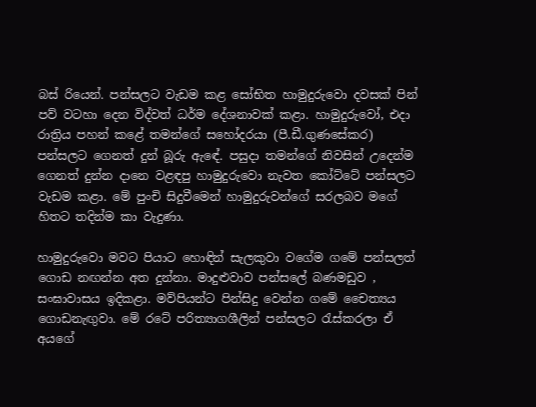බස් රියෙන්. පන්සලට වැඩම කළ සෝභිත හාමුදුරුවො දවසක් පින් පව් වටහා දෙන විද්වත් ධර්ම දේශනාවක් කළා. හාමුදුරුවෝ, එදා රාත්‍රිය පහන් කළේ තමන්ගේ සහෝදරයා (පී.ඩී.ගුණසේකර) පන්සලට ගෙනත් දුන් බූරු ඇඳේ. පසුදා තමන්ගේ නිවසින් උදෙන්ම ගෙනත් දුන්න දානෙ වළඳපු හාමුදුරුවො නැවත කෝට්ටේ පන්සලට වැඩම කළා. මේ පුංචි සිදුවීමෙන් හාමුදුරුවන්ගේ සරලබව මගේ හිතට තදින්ම කා වැදුණා.

හාමුදුරුවො මවට පියාට හොඳින් සැලකුවා වගේම ගමේ පන්සලත් ගොඩ නඟන්න අත දුන්නා. මාදුළුවාව පන්සලේ බණමඩුව , සංඝාවාසය ඉදිකළා. මව්පියන්ට පින්සිදු වෙන්න ගමේ චෛත්‍යය ගොඩනැඟුවා. මේ රටේ පරිත්‍යාගශීලින් පන්සලට රැස්කරලා ඒ අයගේ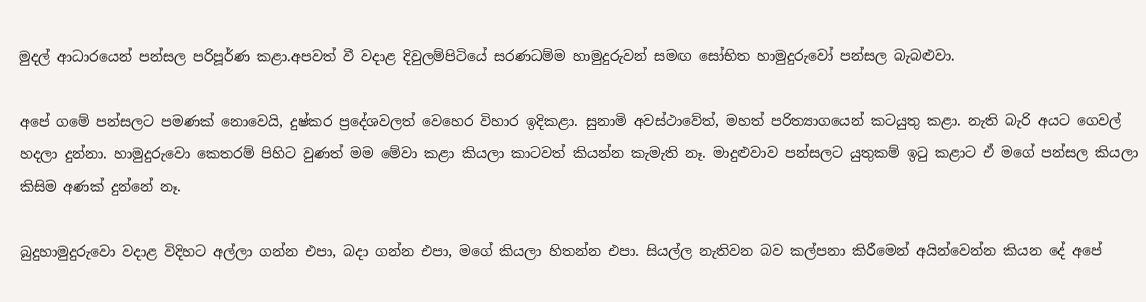මුදල් ආධාරයෙන් පන්සල පරිපූර්ණ කළා.අපවත් වී වදාළ දිවුලම්පිටියේ සරණධම්ම හාමුදුරුවන් සමඟ සෝභිත හාමුදුරුවෝ පන්සල බැබළුවා.

අපේ ගමේ පන්සලට පමණක් නොවෙයි, දුෂ්කර ප්‍රදේශවලත් වෙහෙර විහාර ඉදිකළා. සුනාමි අවස්ථාවේත්, මහත් පරිත්‍යාගයෙන් කටයුතු කළා. නැති බැරි අයට ගෙවල් හදලා දුන්නා. හාමුදුරුවො කෙතරම් පිහිට වුණත් මම මේවා කළා කියලා කාටවත් කියන්න කැමැති නෑ. මාදුළුවාව පන්සලට යුතුකම් ඉටු කළාට ඒ මගේ පන්සල කියලා කිසිම අණක් දුන්නේ නෑ.

බුදුහාමුදුරුවො වදාළ විදිහට අල්ලා ගන්න එපා, බදා ගන්න එපා, මගේ කියලා හිතන්න එපා. සියල්ල නැතිවන බව කල්පනා කිරීමෙන් අයින්වෙන්න කියන දේ අපේ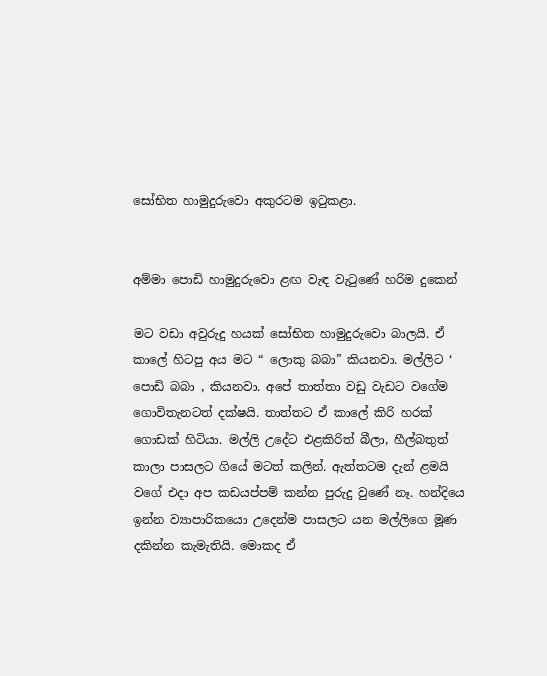සෝභිත හාමුදුරුවො අකුරටම ඉටුකළා.


අම්මා පොඩි හාමුදුරුවො ළඟ වැඳ වැටුණේ හරිම දුකෙන්

මට වඩා අවුරුදු හයක් සෝභිත හාමුදුරුවො බාලයි. ඒ කාලේ හිටපු අය මට “ ලොකු බබා” කියනවා. මල්ලිට ‘ පොඩි බබා , කියනවා. අපේ තාත්තා වඩු වැඩට වගේම ගොවිතැනටත් දක්ෂයි. තාත්තට ඒ කාලේ කිරි හරක් ගොඩක් හිටියා. මල්ලි උදේට එළකිරිත් බීලා, හීල්බතුත් කාලා පාසලට ගියේ මටත් කලින්. ඇත්තටම දැන් ළමයි වගේ එදා අප කඩයප්පම් කන්න පුරුදු වුණේ නෑ. හන්දියෙ ඉන්න ව්‍යාපාරිකයො උදෙන්ම පාසලට යන මල්ලිගෙ මූණ දකින්න කැමැතියි. මොකද ඒ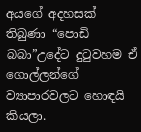අයගේ අදහසක් තිබුණා “පොඩි බබා”උදේට දුටුවහම ඒ ගොල්ලන්ගේ ව්‍යාපාරවලට හොඳයි කියලා.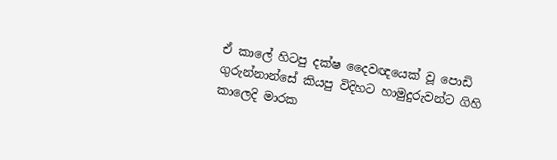ඒ කාලේ හිටපු දක්ෂ දෛවඥයෙක් වූ පොඩි ගුරුන්නාන්සේ කියපු විදිහට හාමුදුරුවන්ට ගිහි කාලෙදි මාරක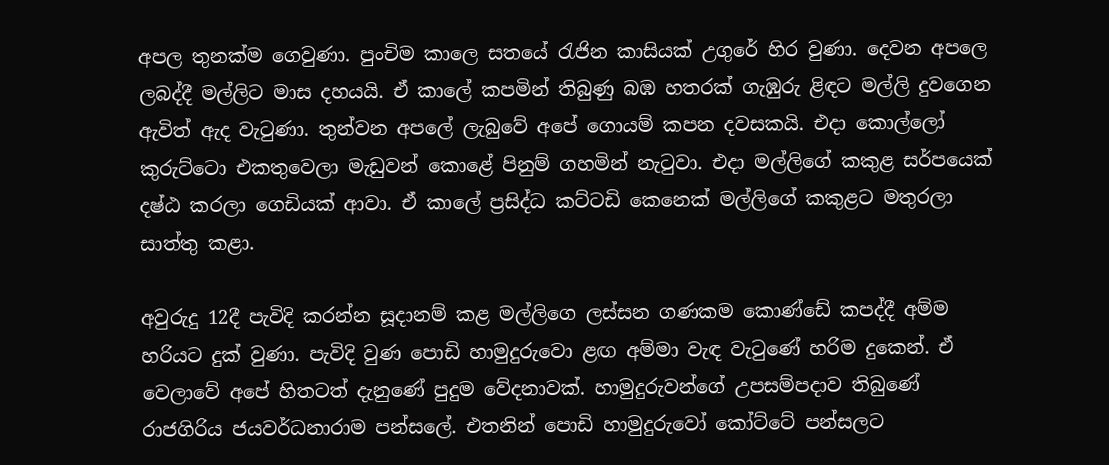අපල තුනක්ම ගෙවුණා. පුංචිම කාලෙ සතයේ රැජින කාසියක් උගුරේ හිර වුණා. දෙවන අපලෙ ලබද්දී මල්ලිට මාස දහයයි. ඒ කාලේ කපමින් තිබුණු බඹ හතරක් ගැඹුරු ළිඳට මල්ලි දුවගෙන ඇවිත් ඇද වැටුණා. තුන්වන අපලේ ලැබුවේ අපේ ගොයම් කපන දවසකයි. එදා කොල්ලෝ කුරුට්ටො එකතුවෙලා මැඩුවන් කොළේ පිනුම් ගහමින් නැටුවා. එදා මල්ලිගේ කකුළ සර්පයෙක් දෂ්ඨ කරලා ගෙඩියක් ආවා. ඒ කාලේ ප්‍රසිද්ධ කට්ටඩි කෙනෙක් මල්ලිගේ කකුළට මතුරලා සාත්තු කළා.

අවුරුදු 12දී පැවිදි කරන්න සූදානම් කළ මල්ලිගෙ ලස්සන ගණකම කොණ්ඩේ කපද්දී අම්ම හරියට දුක් වුණා. පැවිදි වුණ පොඩි හාමුදුරුවො ළඟ අම්මා වැඳ වැටුණේ හරිම දුකෙන්. ඒ වෙලාවේ අපේ හිතටත් දැනුණේ පුදුම වේදනාවක්. හාමුදුරුවන්ගේ උපසම්පදාව තිබුණේ රාජගිරිය ජයවර්ධනාරාම පන්සලේ. එතනින් පොඩි හාමුදුරුවෝ කෝට්ටේ පන්සලට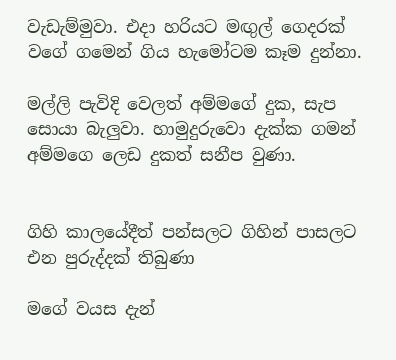වැඩැම්මුවා. එදා හරියට මඟුල් ගෙදරක් වගේ ගමෙන් ගිය හැමෝටම කෑම දුන්නා.

මල්ලි පැවිදි වෙලත් අම්මගේ දුක, සැප සොයා බැලුවා. හාමුදුරුවො දැක්ක ගමන් අම්මගෙ ලෙඩ දුකත් සනීප වුණා.


ගිහි කාලයේදීත් පන්සලට ගිහින් පාසලට එන පුරුද්දක් තිබුණා

මගේ වයස දැන්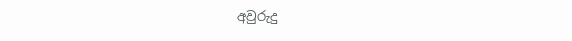අවුරුදු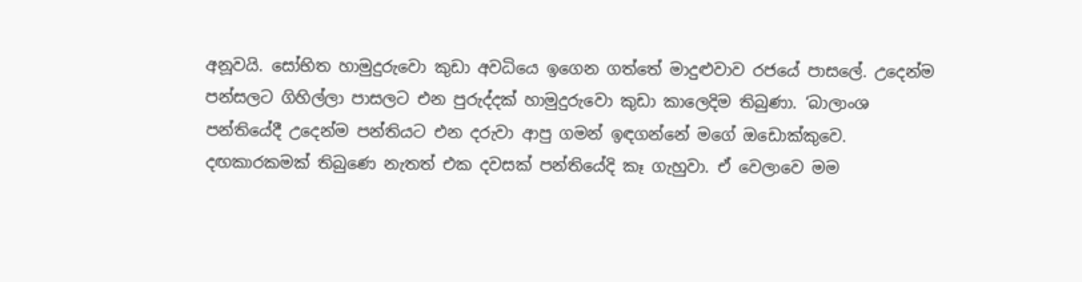අනූවයි. සෝභිත හාමුදුරුවො කුඩා අවධියෙ ඉගෙන ගත්තේ මාදුළුවාව රජයේ පාසලේ. උදෙන්ම පන්සලට ගිහිල්ලා පාසලට එන පුරුද්දක් හාමුදුරුවො කුඩා කාලෙදිම තිබුණා. ‘බාලාංශ පන්තියේදී උදෙන්ම පන්තියට එන දරුවා ආපු ගමන් ඉඳගන්නේ මගේ ඔඩොක්කුවෙ. දඟකාරකමක් තිබුණෙ නැතත් එක දවසක් පන්තියේදි කෑ ගැහුවා. ඒ වෙලාවෙ මම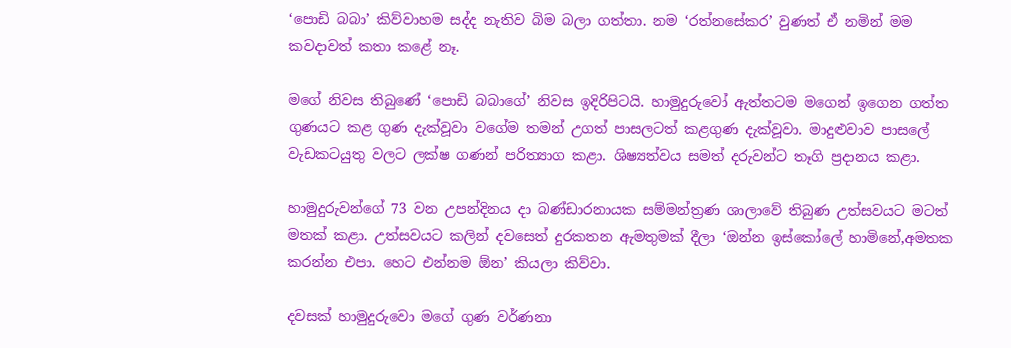‘පොඩි බබා’ කිව්වාහම සද්ද නැතිව බිම බලා ගත්තා. නම ‘රත්නසේකර’ වුණත් ඒ නමින් මම කවදාවත් කතා කළේ නෑ.

මගේ නිවස තිබුණේ ‘පොඩි බබාගේ’ නිවස ඉදිරිපිටයි. හාමුදුරුවෝ ඇත්තටම මගෙන් ඉගෙන ගත්ත ගුණයට කළ ගුණ දැක්වූවා වගේම තමන් උගත් පාසලටත් කළගුණ දැක්වූවා. මාදුළුවාව පාසලේ වැඩකටයුතු වලට ලක්ෂ ගණන් පරිත්‍යාග කළා. ශිෂ්‍යත්වය සමත් දරුවන්ට තෑගි ප්‍රදානය කළා.

හාමුදුරුවන්ගේ 73 වන උපන්දිනය දා බණ්ඩාරනායක සම්මන්ත්‍රණ ශාලාවේ තිබුණ උත්සවයට මටත් මතක් කළා. උත්සවයට කලින් දවසෙත් දුරකතන ඇමතුමක් දීලා ‘ඔන්න ඉස්කෝලේ හාමිනේ,අමතක කරන්න එපා. හෙට එන්නම ඕන’ කියලා කිව්වා.

දවසක් හාමුදුරුවො මගේ ගුණ වර්ණනා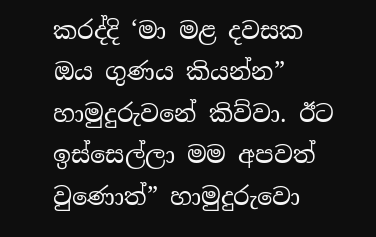කරද්දි ‘මා මළ දවසක ඔය ගුණය කියන්න” හාමුදුරුවනේ කිව්වා. ඊට ඉස්සෙල්ලා මම අපවත් වුණොත්” හාමුදුරුවො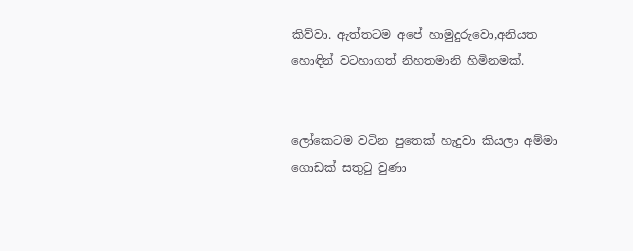කිව්වා. ඇත්තටම අපේ හාමුදුරුවො,අනියත හොඳින් වටහාගත් නිහතමානි හිමිනමක්.


ලෝකෙටම වටින පුතෙක් හැදුවා කියලා අම්මා ගොඩක් සතුටු වුණා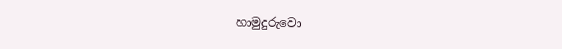හාමුදුරුවො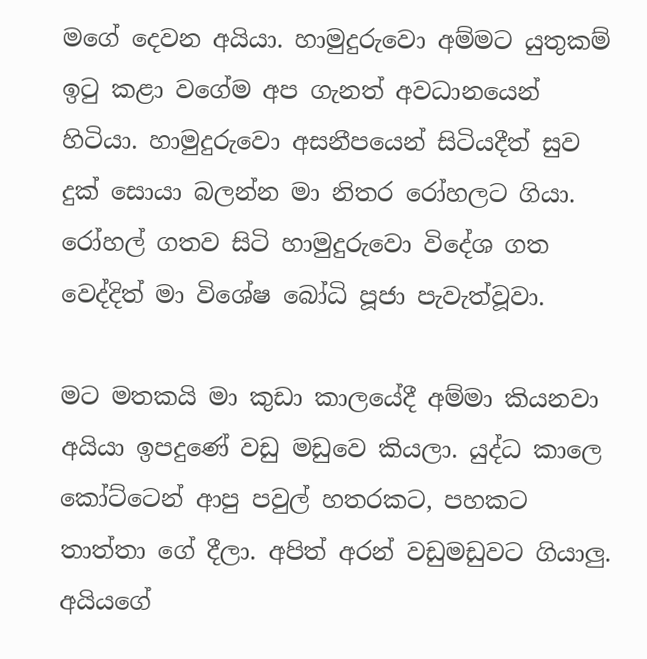මගේ දෙවන අයියා. හාමුදුරුවො අම්මට යුතුකම් ඉටු කළා වගේම අප ගැනත් අවධානයෙන් හිටියා. හාමුදුරුවො අසනීපයෙන් සිටියදීත් සුව දුක් සොයා බලන්න මා නිතර රෝහලට ගියා. රෝහල් ගතව සිටි හාමුදුරුවො විදේශ ගත වෙද්දිත් මා විශේෂ බෝධි පූජා පැවැත්වූවා.

මට මතකයි මා කුඩා කාලයේදී අම්මා කියනවා අයියා ඉපදුණේ වඩු මඩුවෙ කියලා. යුද්ධ කාලෙ කෝට්ටෙන් ආපු පවුල් හතරකට, පහකට තාත්තා ගේ දීලා. අපිත් අරන් වඩුමඩුවට ගියාලු. අයියගේ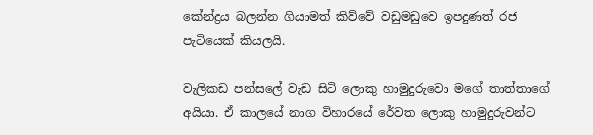කේන්ද්‍රය බලන්න ගියාමත් කිව්වේ වඩුමඩුවෙ ඉපදුණත් රජ පැටියෙක් කියලයි.

වැලිකඩ පන්සලේ වැඩ සිටි ලොකු හාමුදුරුවො මගේ තාත්තාගේ අයියා. ඒ කාලයේ නාග විහාරයේ රේවත ලොකු හාමුදුරුවන්ට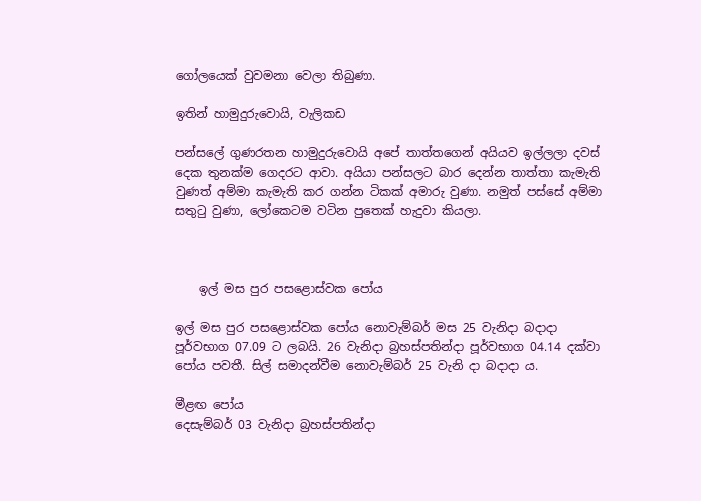ගෝලයෙක් වුවමනා වෙලා තිබුණා.

ඉතින් හාමුදුරුවොයි, වැලිකඩ

පන්සලේ ගුණරතන හාමුදුරුවොයි අපේ තාත්තගෙන් අයියව ඉල්ලලා දවස් දෙක තුනක්ම ගෙදරට ආවා. අයියා පන්සලට බාර දෙන්න තාත්තා කැමැති වුණත් අම්මා කැමැති කර ගන්න ටිකක් අමාරු වුණා. නමුත් පස්සේ අම්මා සතුටු වුණා, ලෝකෙටම වටින පුතෙක් හැදුවා කියලා.



    ඉල් මස පුර පසළොස්වක පෝය

ඉල් මස පුර පසළොස්වක පෝය නොවැම්බර් මස 25 වැනිදා බදාදා පූර්වභාග 07.09 ට ලබයි. 26 වැනිදා බ්‍රහස්පතින්දා පූර්වභාග 04.14 දක්වා පෝය පවතී. සිල් සමාදන්වීම නොවැම්බර් 25 වැනි දා බදාදා ය.

මීළඟ පෝය
දෙසැම්බර් 03 වැනිදා බ්‍රහස්පතින්දා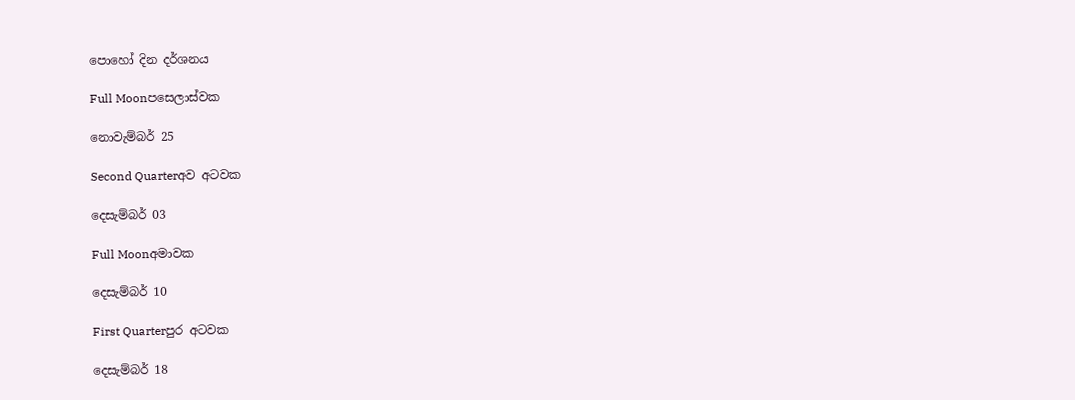පොහෝ දින දර්ශනය

Full Moonපසෙලාස්වක

නොවැම්බර් 25

Second Quarterඅව අටවක

දෙසැම්බර් 03

Full Moonඅමාවක

දෙසැම්බර් 10

First Quarterපුර අටවක

දෙසැම්බර් 18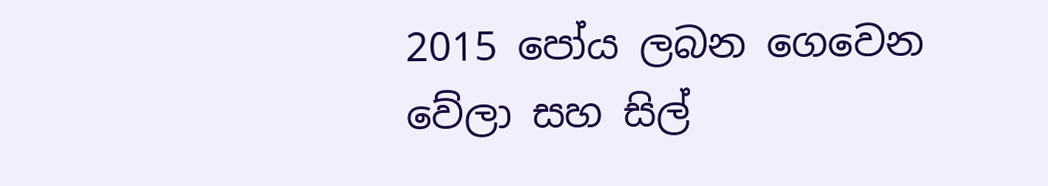2015 පෝය ලබන ගෙවෙන වේලා සහ සිල්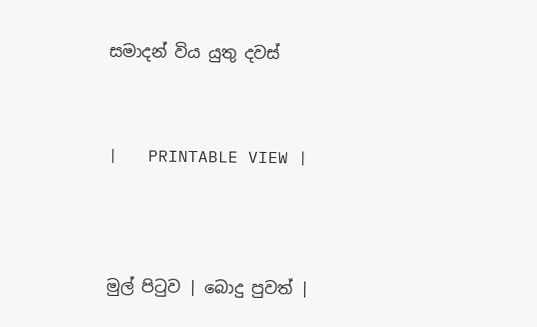සමාදන් විය යුතු දවස්



|   PRINTABLE VIEW |




මුල් පිටුව | බොදු පුවත් |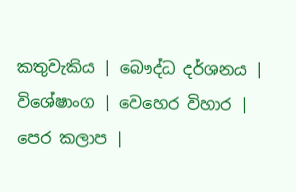කතුවැකිය | බෞද්ධ දර්ශනය | විශේෂාංග | වෙහෙර විහාර | පෙර කලාප |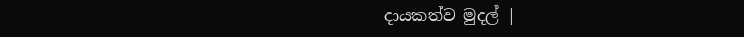දායකත්ව මුදල් |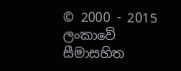© 2000 - 2015 ලංකාවේ සීමාසහිත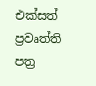එක්සත් ප්‍රවෘත්ති පත්‍ර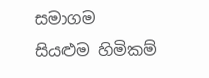සමාගම
සියළුම හිමිකම්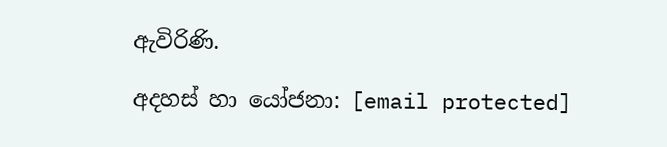ඇවිරිණි.

අදහස් හා යෝජනා: [email protected]